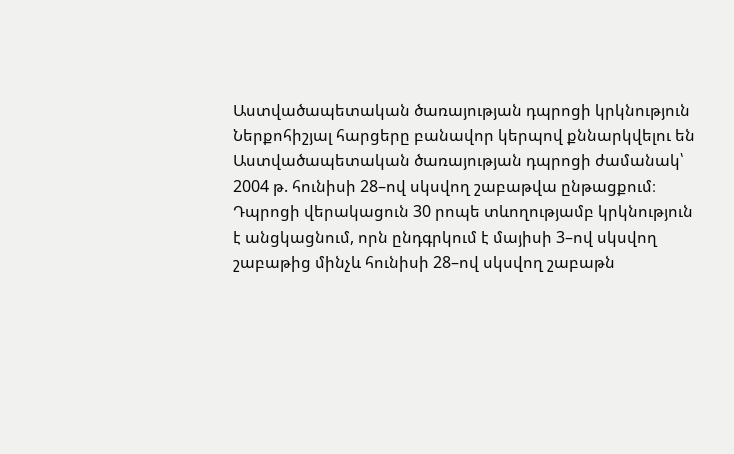Աստվածապետական ծառայության դպրոցի կրկնություն
Ներքոհիշյալ հարցերը բանավոր կերպով քննարկվելու են Աստվածապետական ծառայության դպրոցի ժամանակ՝ 2004 թ. հունիսի 28–ով սկսվող շաբաթվա ընթացքում։ Դպրոցի վերակացուն 30 րոպե տևողությամբ կրկնություն է անցկացնում, որն ընդգրկում է մայիսի 3–ով սկսվող շաբաթից մինչև հունիսի 28–ով սկսվող շաբաթն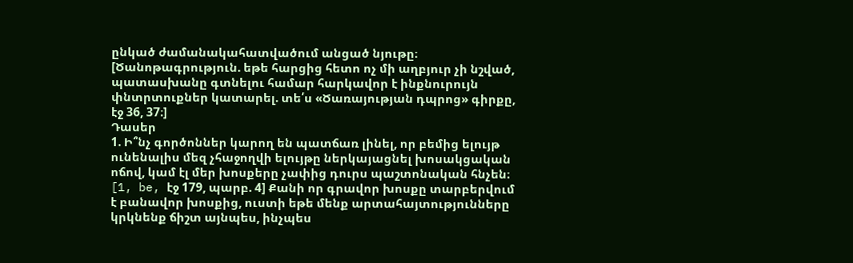ընկած ժամանակահատվածում անցած նյութը։ [Ծանոթագրություն. եթե հարցից հետո ոչ մի աղբյուր չի նշված, պատասխանը գտնելու համար հարկավոր է ինքնուրույն փնտրտուքներ կատարել. տե՛ս «Ծառայության դպրոց» գիրքը, էջ 36, 37։]
Դասեր
1. Ի՞նչ գործոններ կարող են պատճառ լինել, որ բեմից ելույթ ունենալիս մեզ չհաջողվի ելույթը ներկայացնել խոսակցական ոճով, կամ էլ մեր խոսքերը չափից դուրս պաշտոնական հնչեն։ [1, be, էջ 179, պարբ. 4] Քանի որ գրավոր խոսքը տարբերվում է բանավոր խոսքից, ուստի եթե մենք արտահայտությունները կրկնենք ճիշտ այնպես, ինչպես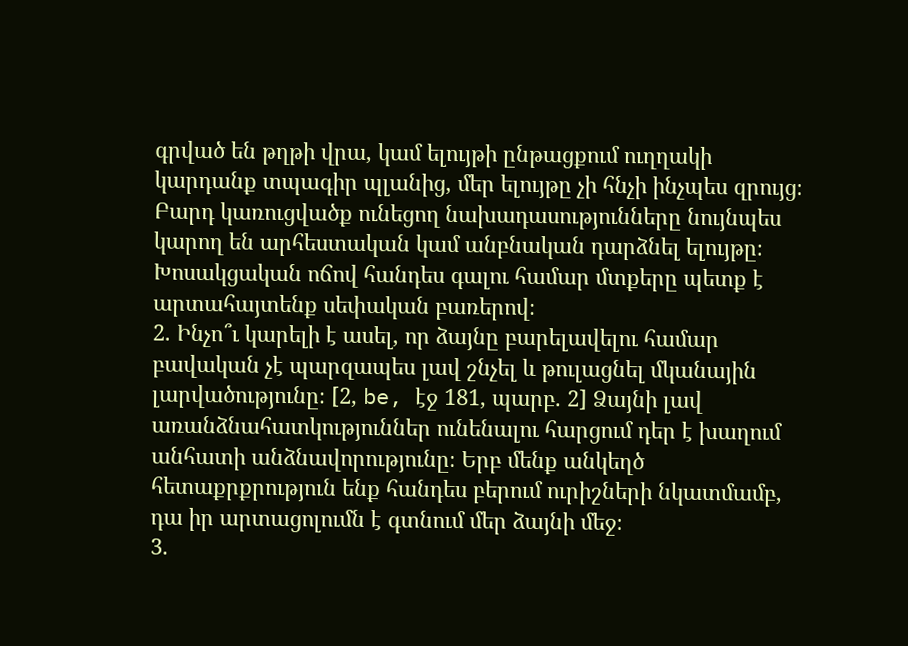գրված են թղթի վրա, կամ ելույթի ընթացքում ուղղակի կարդանք տպագիր պլանից, մեր ելույթը չի հնչի ինչպես զրույց։ Բարդ կառուցվածք ունեցող նախադասությունները նույնպես կարող են արհեստական կամ անբնական դարձնել ելույթը։ Խոսակցական ոճով հանդես գալու համար մտքերը պետք է արտահայտենք սեփական բառերով։
2. Ինչո՞ւ կարելի է ասել, որ ձայնը բարելավելու համար բավական չէ պարզապես լավ շնչել և թուլացնել մկանային լարվածությունը։ [2, be, էջ 181, պարբ. 2] Ձայնի լավ առանձնահատկություններ ունենալու հարցում դեր է խաղում անհատի անձնավորությունը։ Երբ մենք անկեղծ հետաքրքրություն ենք հանդես բերում ուրիշների նկատմամբ, դա իր արտացոլումն է գտնում մեր ձայնի մեջ։
3.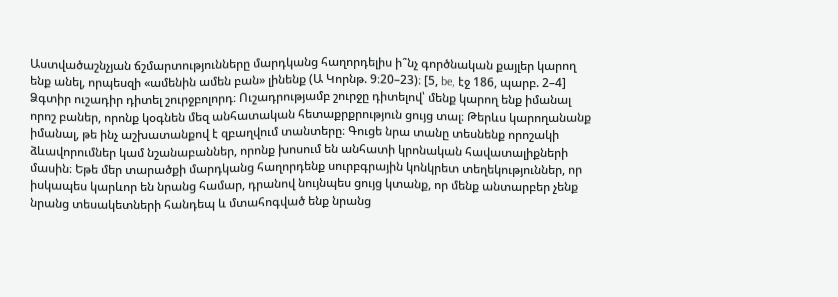Աստվածաշնչյան ճշմարտությունները մարդկանց հաղորդելիս ի՞նչ գործնական քայլեր կարող ենք անել, որպեսզի «ամենին ամեն բան» լինենք (Ա Կորնթ. 9։20–23)։ [5, be, էջ 186, պարբ. 2–4] Ձգտիր ուշադիր դիտել շուրջբոլորդ։ Ուշադրությամբ շուրջը դիտելով՝ մենք կարող ենք իմանալ որոշ բաներ, որոնք կօգնեն մեզ անհատական հետաքրքրություն ցույց տալ։ Թերևս կարողանանք իմանալ, թե ինչ աշխատանքով է զբաղվում տանտերը։ Գուցե նրա տանը տեսնենք որոշակի ձևավորումներ կամ նշանաբաններ, որոնք խոսում են անհատի կրոնական հավատալիքների մասին։ Եթե մեր տարածքի մարդկանց հաղորդենք սուրբգրային կոնկրետ տեղեկություններ, որ իսկապես կարևոր են նրանց համար, դրանով նույնպես ցույց կտանք, որ մենք անտարբեր չենք նրանց տեսակետների հանդեպ և մտահոգված ենք նրանց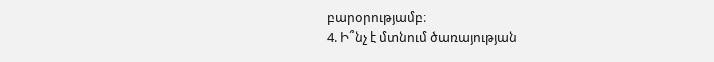բարօրությամբ։
4. Ի՞նչ է մտնում ծառայության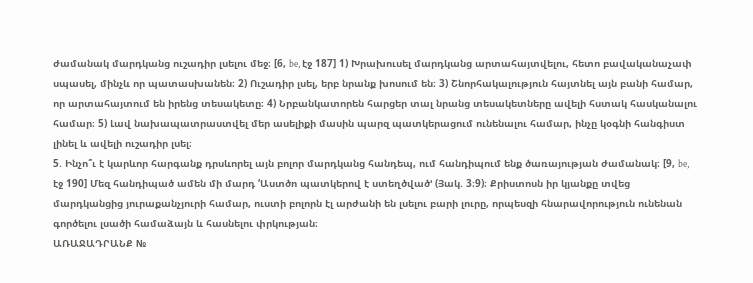ժամանակ մարդկանց ուշադիր լսելու մեջ։ [6, be, էջ 187] 1) Խրախուսել մարդկանց արտահայտվելու, հետո բավականաչափ սպասել, մինչև որ պատասխանեն։ 2) Ուշադիր լսել, երբ նրանք խոսում են։ 3) Շնորհակալություն հայտնել այն բանի համար, որ արտահայտում են իրենց տեսակետը։ 4) Նրբանկատորեն հարցեր տալ նրանց տեսակետները ավելի հստակ հասկանալու համար։ 5) Լավ նախապատրաստվել մեր ասելիքի մասին պարզ պատկերացում ունենալու համար, ինչը կօգնի հանգիստ լինել և ավելի ուշադիր լսել։
5. Ինչո՞ւ է կարևոր հարգանք դրսևորել այն բոլոր մարդկանց հանդեպ, ում հանդիպում ենք ծառայության ժամանակ։ [9, be, էջ 190] Մեզ հանդիպած ամեն մի մարդ ‘Աստծո պատկերով է ստեղծված’ (Յակ. 3։9)։ Քրիստոսն իր կյանքը տվեց մարդկանցից յուրաքանչյուրի համար, ուստի բոլորն էլ արժանի են լսելու բարի լուրը, որպեսզի հնարավորություն ունենան գործելու լսածի համաձայն և հասնելու փրկության։
ԱՌԱՋԱԴՐԱՆՔ №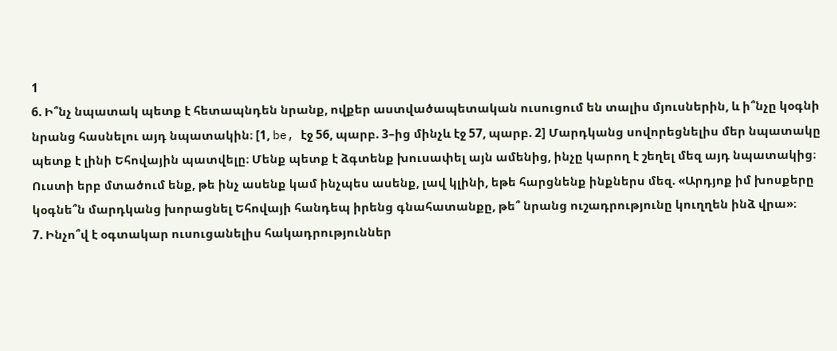1
6. Ի՞նչ նպատակ պետք է հետապնդեն նրանք, ովքեր աստվածապետական ուսուցում են տալիս մյուսներին, և ի՞նչը կօգնի նրանց հասնելու այդ նպատակին։ [1, be, էջ 56, պարբ. 3–ից մինչև էջ 57, պարբ. 2] Մարդկանց սովորեցնելիս մեր նպատակը պետք է լինի Եհովային պատվելը։ Մենք պետք է ձգտենք խուսափել այն ամենից, ինչը կարող է շեղել մեզ այդ նպատակից։ Ուստի երբ մտածում ենք, թե ինչ ասենք կամ ինչպես ասենք, լավ կլինի, եթե հարցնենք ինքներս մեզ. «Արդյոք իմ խոսքերը կօգնե՞ն մարդկանց խորացնել Եհովայի հանդեպ իրենց գնահատանքը, թե՞ նրանց ուշադրությունը կուղղեն ինձ վրա»։
7. Ինչո՞վ է օգտակար ուսուցանելիս հակադրություններ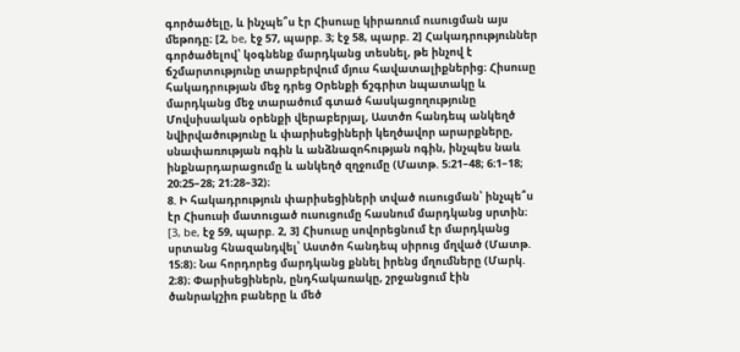գործածելը, և ինչպե՞ս էր Հիսուսը կիրառում ուսուցման այս մեթոդը։ [2, be, էջ 57, պարբ. 3; էջ 58, պարբ. 2] Հակադրություններ գործածելով՝ կօգնենք մարդկանց տեսնել, թե ինչով է ճշմարտությունը տարբերվում մյուս հավատալիքներից։ Հիսուսը հակադրության մեջ դրեց Օրենքի ճշգրիտ նպատակը և մարդկանց մեջ տարածում գտած հասկացողությունը Մովսիսական օրենքի վերաբերյալ, Աստծո հանդեպ անկեղծ նվիրվածությունը և փարիսեցիների կեղծավոր արարքները, սնափառության ոգին և անձնազոհության ոգին, ինչպես նաև ինքնարդարացումը և անկեղծ զղջումը (Մատթ. 5։21–48; 6։1–18; 20։25–28; 21։28–32)։
8. Ի հակադրություն փարիսեցիների տված ուսուցման՝ ինչպե՞ս էր Հիսուսի մատուցած ուսուցումը հասնում մարդկանց սրտին։ [3, be, էջ 59, պարբ. 2, 3] Հիսուսը սովորեցնում էր մարդկանց սրտանց հնազանդվել՝ Աստծո հանդեպ սիրուց մղված (Մատթ. 15։8)։ Նա հորդորեց մարդկանց քննել իրենց մղումները (Մարկ. 2։8)։ Փարիսեցիներն, ընդհակառակը, շրջանցում էին ծանրակշիռ բաները և մեծ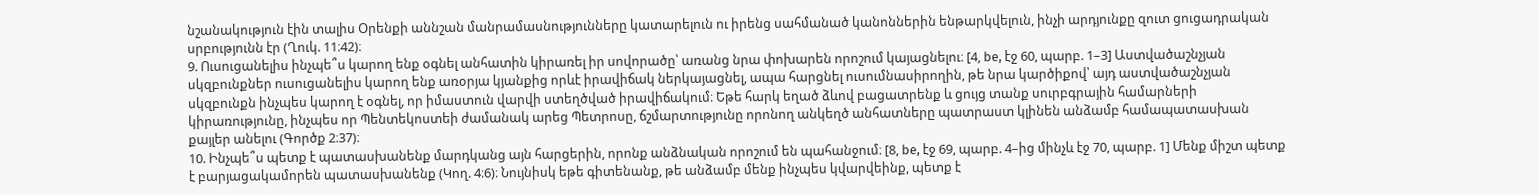նշանակություն էին տալիս Օրենքի աննշան մանրամասնությունները կատարելուն ու իրենց սահմանած կանոններին ենթարկվելուն, ինչի արդյունքը զուտ ցուցադրական սրբությունն էր (Ղուկ. 11։42)։
9. Ուսուցանելիս ինչպե՞ս կարող ենք օգնել անհատին կիրառել իր սովորածը՝ առանց նրա փոխարեն որոշում կայացնելու։ [4, be, էջ 60, պարբ. 1–3] Աստվածաշնչյան սկզբունքներ ուսուցանելիս կարող ենք առօրյա կյանքից որևէ իրավիճակ ներկայացնել, ապա հարցնել ուսումնասիրողին, թե նրա կարծիքով՝ այդ աստվածաշնչյան սկզբունքն ինչպես կարող է օգնել, որ իմաստուն վարվի ստեղծված իրավիճակում։ Եթե հարկ եղած ձևով բացատրենք և ցույց տանք սուրբգրային համարների կիրառությունը, ինչպես որ Պենտեկոստեի ժամանակ արեց Պետրոսը, ճշմարտությունը որոնող անկեղծ անհատները պատրաստ կլինեն անձամբ համապատասխան քայլեր անելու (Գործք 2։37)։
10. Ինչպե՞ս պետք է պատասխանենք մարդկանց այն հարցերին, որոնք անձնական որոշում են պահանջում։ [8, be, էջ 69, պարբ. 4–ից մինչև էջ 70, պարբ. 1] Մենք միշտ պետք է բարյացակամորեն պատասխանենք (Կող. 4։6)։ Նույնիսկ եթե գիտենանք, թե անձամբ մենք ինչպես կվարվեինք, պետք է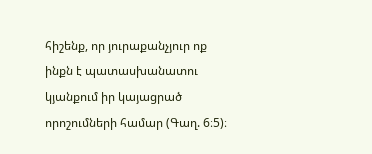հիշենք, որ յուրաքանչյուր ոք ինքն է պատասխանատու կյանքում իր կայացրած որոշումների համար (Գաղ. 6։5)։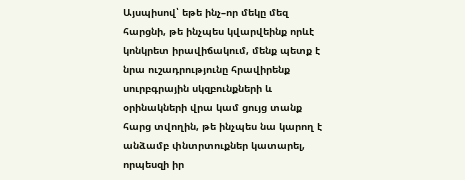Այսպիսով՝ եթե ինչ–որ մեկը մեզ հարցնի, թե ինչպես կվարվեինք որևէ կոնկրետ իրավիճակում, մենք պետք է նրա ուշադրությունը հրավիրենք սուրբգրային սկզբունքների և օրինակների վրա կամ ցույց տանք հարց տվողին, թե ինչպես նա կարող է անձամբ փնտրտուքներ կատարել, որպեսզի իր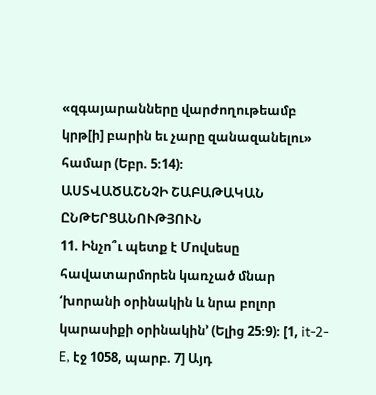«զգայարանները վարժողութեամբ կրթ[ի] բարին եւ չարը զանազանելու» համար (Եբր. 5։14)։
ԱՍՏՎԱԾԱՇՆՉԻ ՇԱԲԱԹԱԿԱՆ ԸՆԹԵՐՑԱՆՈՒԹՅՈՒՆ
11. Ինչո՞ւ պետք է Մովսեսը հավատարմորեն կառչած մնար ‘խորանի օրինակին և նրա բոլոր կարասիքի օրինակին’ (Ելից 25։9)։ [1, it-2-E, էջ 1058, պարբ. 7] Այդ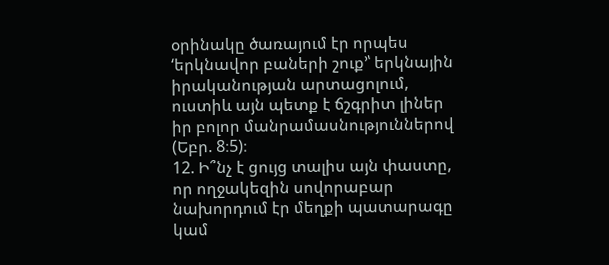օրինակը ծառայում էր որպես ‘երկնավոր բաների շուք’՝ երկնային իրականության արտացոլում, ուստիև այն պետք է ճշգրիտ լիներ իր բոլոր մանրամասնություններով (Եբր. 8։5)։
12. Ի՞նչ է ցույց տալիս այն փաստը, որ ողջակեզին սովորաբար նախորդում էր մեղքի պատարագը կամ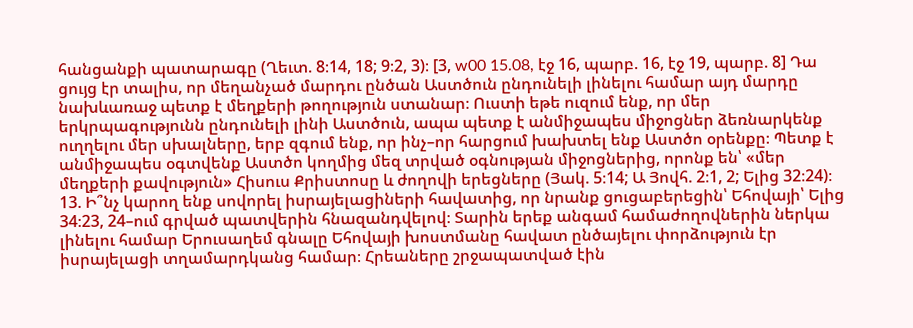հանցանքի պատարագը (Ղեւտ. 8։14, 18; 9։2, 3)։ [3, w00 15.08, էջ 16, պարբ. 16, էջ 19, պարբ. 8] Դա ցույց էր տալիս, որ մեղանչած մարդու ընծան Աստծուն ընդունելի լինելու համար այդ մարդը նախևառաջ պետք է մեղքերի թողություն ստանար։ Ուստի եթե ուզում ենք, որ մեր երկրպագությունն ընդունելի լինի Աստծուն, ապա պետք է անմիջապես միջոցներ ձեռնարկենք ուղղելու մեր սխալները, երբ զգում ենք, որ ինչ–որ հարցում խախտել ենք Աստծո օրենքը։ Պետք է անմիջապես օգտվենք Աստծո կողմից մեզ տրված օգնության միջոցներից, որոնք են՝ «մեր մեղքերի քավություն» Հիսուս Քրիստոսը և ժողովի երեցները (Յակ. 5։14; Ա Յովհ. 2։1, 2; Ելից 32։24)։
13. Ի՞նչ կարող ենք սովորել իսրայելացիների հավատից, որ նրանք ցուցաբերեցին՝ Եհովայի՝ Ելից 34։23, 24–ում գրված պատվերին հնազանդվելով։ Տարին երեք անգամ համաժողովներին ներկա լինելու համար Երուսաղեմ գնալը Եհովայի խոստմանը հավատ ընծայելու փորձություն էր իսրայելացի տղամարդկանց համար։ Հրեաները շրջապատված էին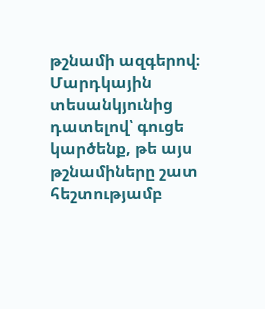թշնամի ազգերով։ Մարդկային տեսանկյունից դատելով՝ գուցե կարծենք, թե այս թշնամիները շատ հեշտությամբ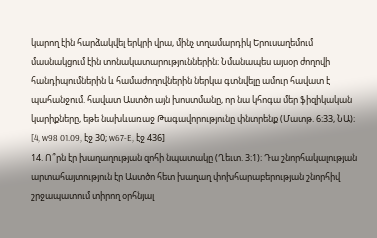կարող էին հարձակվել երկրի վրա, մինչ տղամարդիկ Երուսաղեմում մասնակցում էին տոնակատարություններին։ Նմանապես այսօր ժողովի հանդիպումներին և համաժողովներին ներկա գտնվելը ամուր հավատ է պահանջում. հավատ Աստծո այն խոստմանը, որ նա կհոգա մեր ֆիզիկական կարիքները, եթե նախևառաջ Թագավորությունը փնտրենք (Մատթ. 6։33, ՆԱ)։ [4, w98 01.09, էջ 30; w67-E, էջ 436]
14. Ո՞րն էր խաղաղության զոհի նպատակը (Ղեւտ. 3։1)։ Դա շնորհակալության արտահայտություն էր Աստծո հետ խաղաղ փոխհարաբերության շնորհիվ շրջապատում տիրող օրհնյալ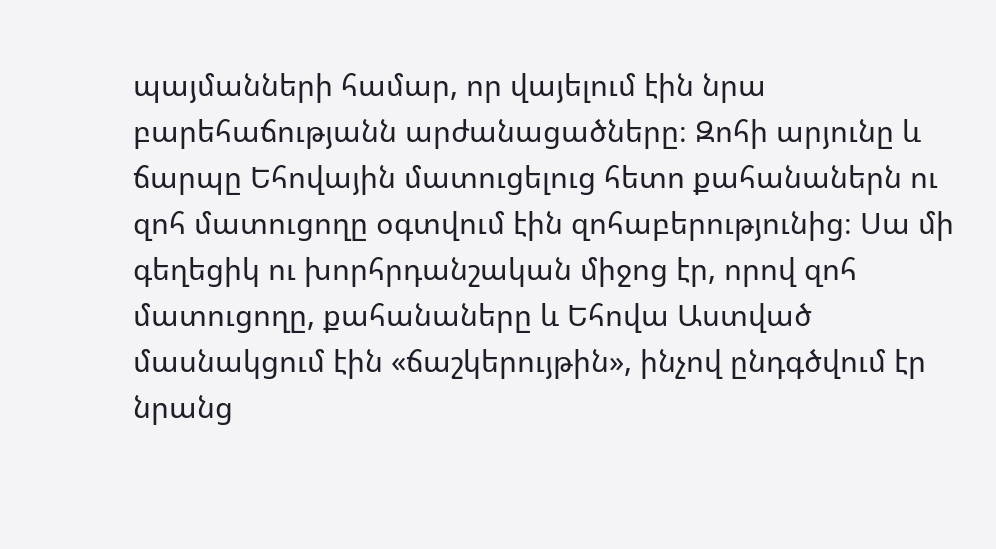պայմանների համար, որ վայելում էին նրա բարեհաճությանն արժանացածները։ Զոհի արյունը և ճարպը Եհովային մատուցելուց հետո քահանաներն ու զոհ մատուցողը օգտվում էին զոհաբերությունից։ Սա մի գեղեցիկ ու խորհրդանշական միջոց էր, որով զոհ մատուցողը, քահանաները և Եհովա Աստված մասնակցում էին «ճաշկերույթին», ինչով ընդգծվում էր նրանց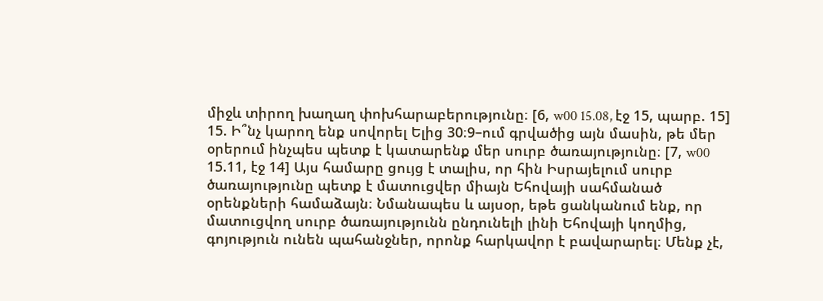միջև տիրող խաղաղ փոխհարաբերությունը։ [6, w00 15.08, էջ 15, պարբ. 15]
15. Ի՞նչ կարող ենք սովորել Ելից 30։9–ում գրվածից այն մասին, թե մեր օրերում ինչպես պետք է կատարենք մեր սուրբ ծառայությունը։ [7, w00 15.11, էջ 14] Այս համարը ցույց է տալիս, որ հին Իսրայելում սուրբ ծառայությունը պետք է մատուցվեր միայն Եհովայի սահմանած օրենքների համաձայն։ Նմանապես և այսօր, եթե ցանկանում ենք, որ մատուցվող սուրբ ծառայությունն ընդունելի լինի Եհովայի կողմից, գոյություն ունեն պահանջներ, որոնք հարկավոր է բավարարել։ Մենք չէ,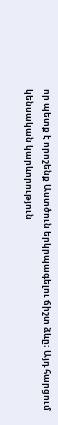որ պետք է որոշենք Աստծուն երկրպագելու ճիշտ ձևը։ Այդ հարցում կենսական կարևորություն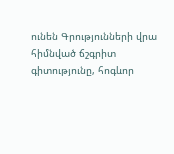ունեն Գրությունների վրա հիմնված ճշգրիտ գիտությունը, հոգևոր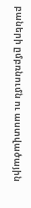բաների ըմբռնումն ու աստվածային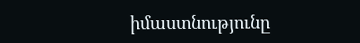իմաստնությունը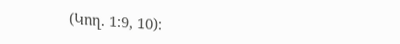(Կող. 1։9, 10)։